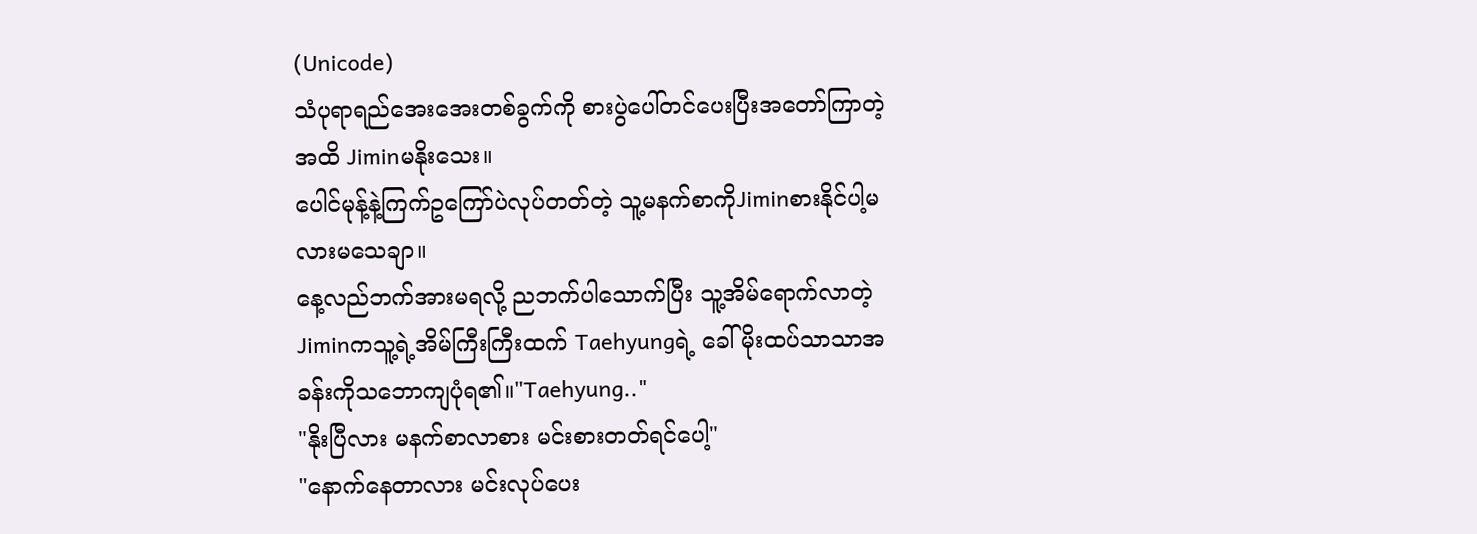(Unicode)
သံပုရာရည်အေးအေးတစ်ခွက်ကို စားပွဲပေါ်တင်ပေးပြီးအတော်ကြာတဲ့အထိ Jiminမနိုးသေး။
ပေါင်မုန့်နဲ့ကြက်ဥကြော်ပဲလုပ်တတ်တဲ့ သူ့မနက်စာကိုJiminစားနိုင်ပါ့မလားမသေချာ။
နေ့လည်ဘက်အားမရလို့ ညဘက်ပါသောက်ပြီး သူ့အိမ်ရောက်လာတဲ့ Jiminကသူ့ရဲ့အိမ်ကြီးကြီးထက် Taehyungရဲ့ ခေါ်မိုးထပ်သာသာအခန်းကိုသဘောကျပုံရ၏။"Taehyung.."
"နိုးပြီလား မနက်စာလာစား မင်းစားတတ်ရင်ပေါ့"
"နောက်နေတာလား မင်းလုပ်ပေး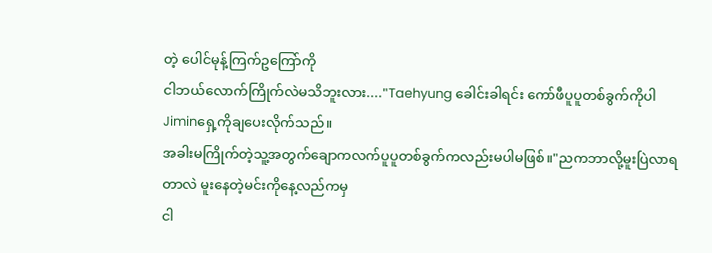တဲ့ ပေါင်မုန့်ကြက်ဥကြော်ကို
ငါဘယ်လောက်ကြိုက်လဲမသိဘူးလား...."Taehyung ခေါင်းခါရင်း ကော်ဖီပူပူတစ်ခွက်ကိုပါ Jiminရှေ့ကိုချပေးလိုက်သည်။
အခါးမကြိုက်တဲ့သူ့အတွက်ချောကလက်ပူပူတစ်ခွက်ကလည်းမပါမဖြစ်။"ညကဘာလို့မူးပြဲလာရတာလဲ မူးနေတဲ့မင်းကိုနေ့လည်ကမှ
ငါ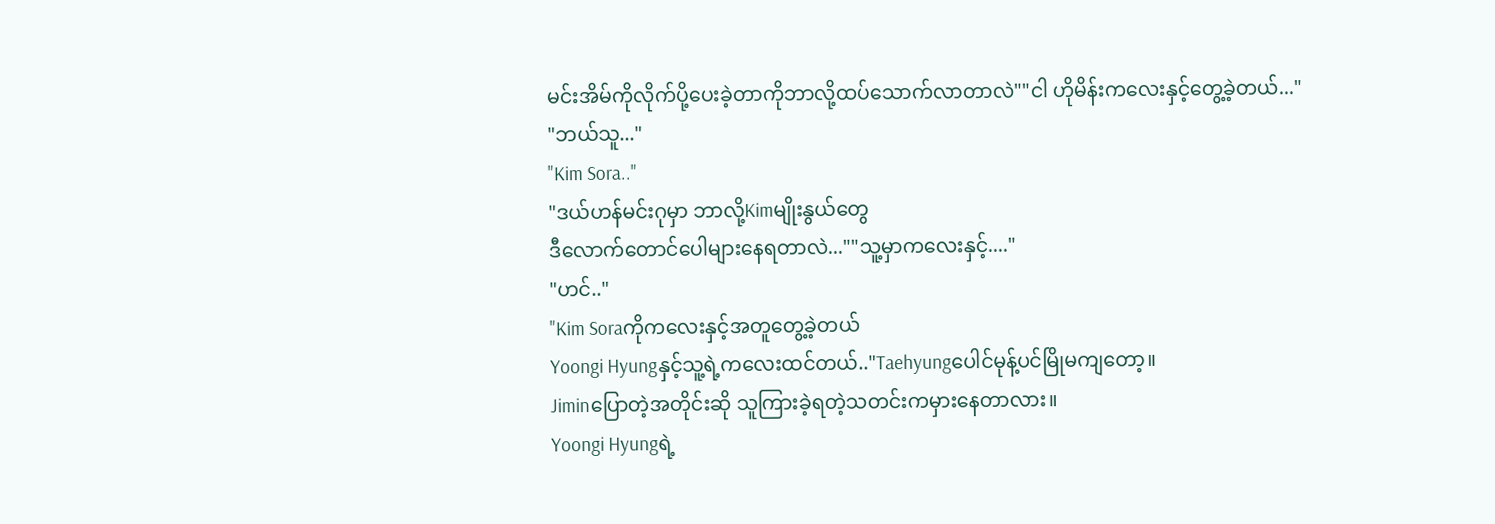မင်းအိမ်ကိုလိုက်ပို့ပေးခဲ့တာကိုဘာလို့ထပ်သောက်လာတာလဲ""ငါ ဟိုမိန်းကလေးနှင့်တွေ့ခဲ့တယ်..."
"ဘယ်သူ..."
"Kim Sora.."
"ဒယ်ဟန်မင်းဂုမှာ ဘာလို့Kimမျိုးနွယ်တွေ
ဒီလောက်တောင်ပေါများနေရတာလဲ...""သူ့မှာကလေးနှင့်...."
"ဟင်.."
"Kim Soraကိုကလေးနှင့်အတူတွေ့ခဲ့တယ်
Yoongi Hyungနှင့်သူ့ရဲ့ကလေးထင်တယ်.."Taehyungပေါင်မုန့်ပင်မြိုမကျတော့။
Jiminပြောတဲ့အတိုင်းဆို သူကြားခဲ့ရတဲ့သတင်းကမှားနေတာလား။
Yoongi Hyungရဲ့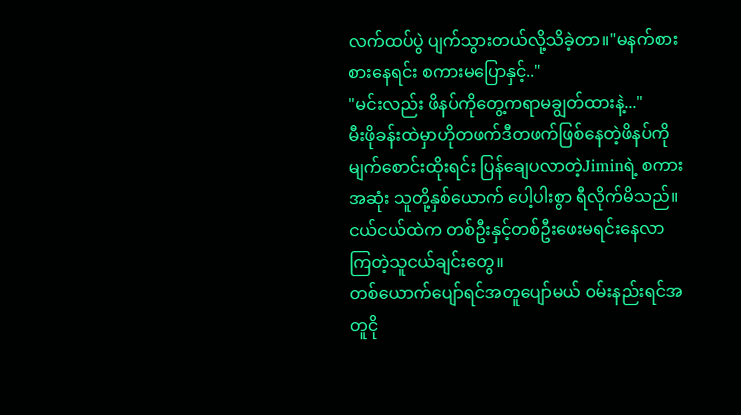လက်ထပ်ပွဲ ပျက်သွားတယ်လို့သိခဲ့တာ။"မနက်စား စားနေရင်း စကားမပြောနှင့်.."
"မင်းလည်း ဖိနပ်ကိုတွေ့ကရာမချွတ်ထားနဲ့..."
မီးဖိုခန်းထဲမှာဟိုတဖက်ဒီတဖက်ဖြစ်နေတဲ့ဖိနပ်ကို မျက်စောင်းထိုးရင်း ပြန်ချေပလာတဲ့Jiminရဲ့ စကားအဆုံး သူတို့နှစ်ယောက် ပေါ့ပါးစွာ ရီလိုက်မိသည်။
ငယ်ငယ်ထဲက တစ်ဦးနှင့်တစ်ဦးဖေးမရင်းနေလာကြတဲ့သူငယ်ချင်းတွေ။
တစ်ယောက်ပျော်ရင်အတူပျော်မယ် ၀မ်းနည်းရင်အတူငို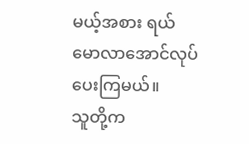မယ့်အစား ရယ်မောလာအောင်လုပ်ပေးကြမယ်။
သူတို့က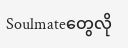Soulmateတွေလို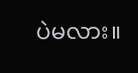ပဲမလား။